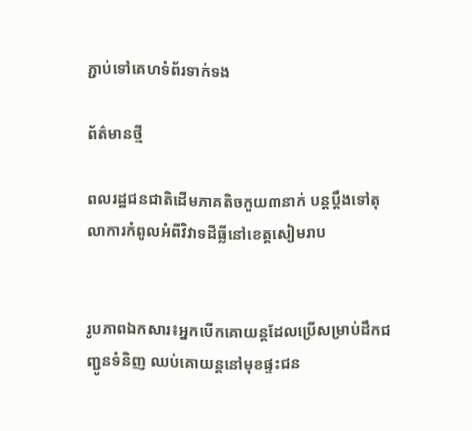ភ្ជាប់ទៅគេហទំព័រទាក់ទង

ព័ត៌មានថ្មី

ពលរដ្ឋជនជាតិដើមភាគតិចកួយ៣នាក់ បន្តប្តឹងទៅតុលាការកំពូលអំពីវិវាទដីធ្លីនៅខេត្តសៀមរាប


រូបភាពឯកសារ៖អ្នកបើកគោយន្ដដែលប្រើសម្រាប់ដឹកជញ្ជូនទំនិញ ឈប់គោយន្តនៅមុខផ្ទះជន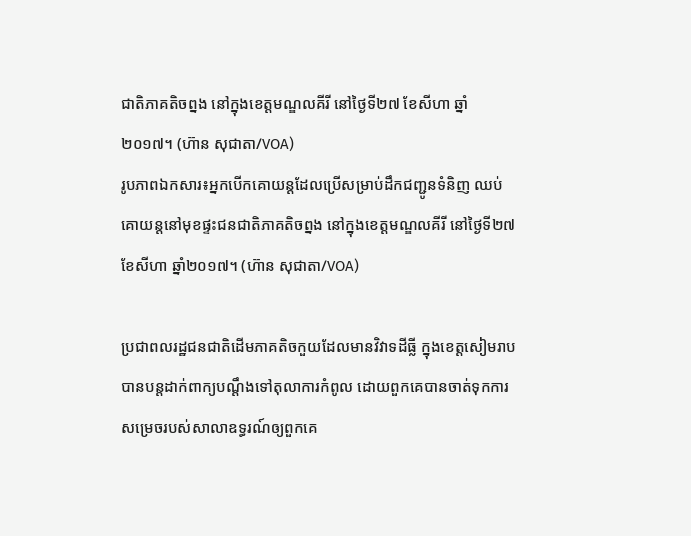ជាតិភាគតិចព្នង នៅក្នុងខេត្តមណ្ឌលគីរី នៅថ្ងៃទី២៧ ខែសីហា ឆ្នាំ២០១៧។ (ហ៊ាន សុជាតា/VOA)
រូបភាពឯកសារ៖អ្នកបើកគោយន្ដដែលប្រើសម្រាប់ដឹកជញ្ជូនទំនិញ ឈប់គោយន្តនៅមុខផ្ទះជនជាតិភាគតិចព្នង នៅក្នុងខេត្តមណ្ឌលគីរី នៅថ្ងៃទី២៧ ខែសីហា ឆ្នាំ២០១៧។ (ហ៊ាន សុជាតា/VOA)

ប្រជាពលរដ្ឋជនជាតិដើមភាគតិចកួយដែលមានវិវាទដីធ្លី ក្នុងខេត្តសៀមរាប បានបន្តដាក់ពាក្យបណ្តឹងទៅតុលាការកំពូល ដោយពួកគេបានចាត់ទុកការសម្រេចរបស់សាលាឧទ្ធរណ៍ឲ្យពួកគេ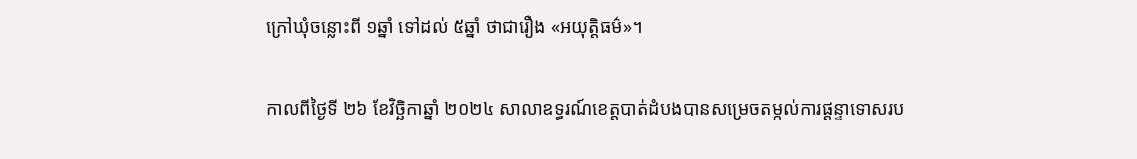ក្រៅឃុំចន្លោះពី ១ឆ្នាំ ទៅដល់ ៥ឆ្នាំ ថាជារឿង «អយុត្តិធម៌»។

កាលពីថ្ងៃទី ២៦ ខែវិច្ឆិកាឆ្នាំ ២០២៤ សាលាឧទ្ធរណ៍ខេត្តបាត់ដំបងបានសម្រេចតម្កល់ការផ្តន្ទាទោសរប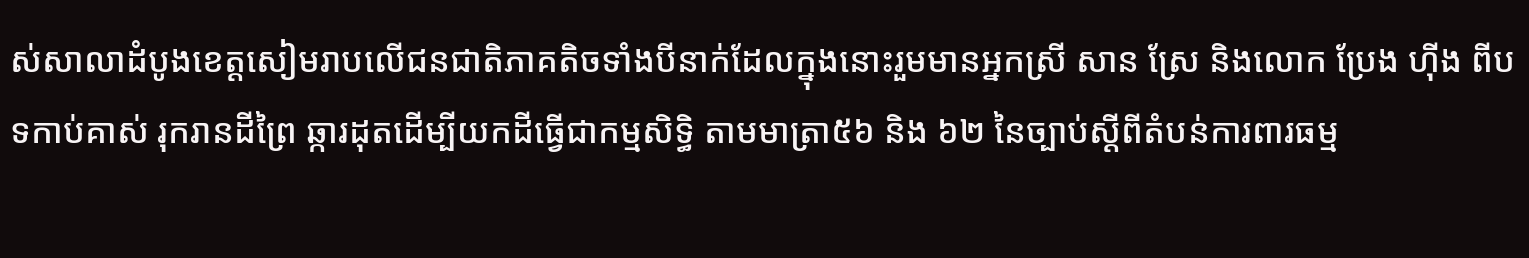ស់សាលាដំបូងខេត្តសៀមរាបលើជនជាតិភាគតិចទាំងបីនាក់ដែលក្នុងនោះរួមមានអ្នកស្រី សាន ស្រែ និងលោក ប្រែង ហ៊ីង ពីបទកាប់គាស់ រុករានដីព្រៃ ឆ្ការដុតដើម្បីយកដីធ្វើជាកម្មសិទ្ធិ តាមមាត្រា៥៦ និង ៦២ នៃច្បាប់ស្ដីពីតំបន់ការពារធម្ម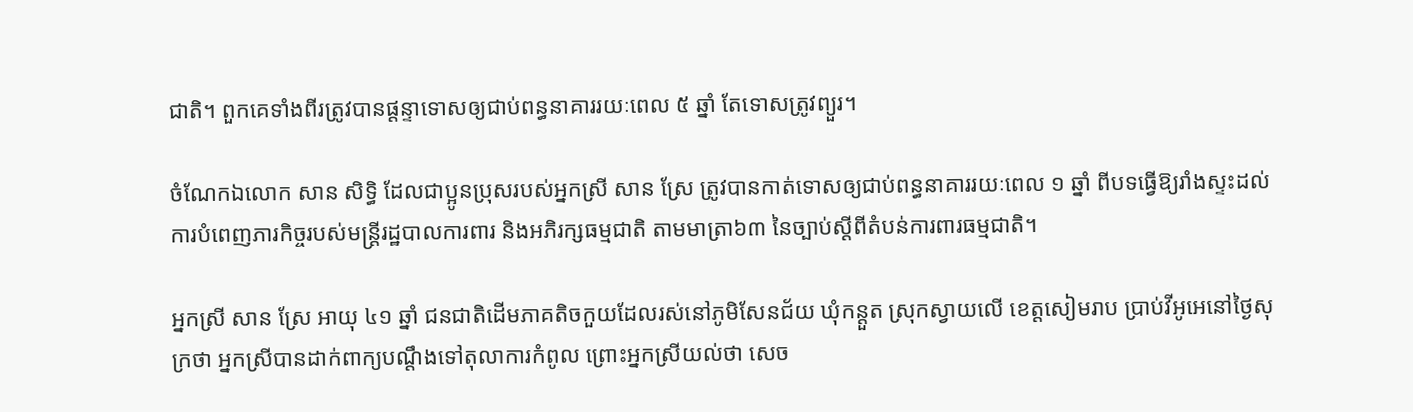ជាតិ។ ពួកគេទាំងពីរត្រូវបានផ្ដន្ទាទោសឲ្យជាប់ពន្ធនាគាររយៈពេល ៥ ឆ្នាំ តែទោសត្រូវព្យួរ។

ចំណែកឯលោក សាន សិទ្ធិ ដែលជាប្អូនប្រុសរបស់អ្នកស្រី សាន ស្រែ ត្រូវបានកាត់ទោសឲ្យជាប់ពន្ធនាគាររយៈពេល ១ ឆ្នាំ ពីបទធ្វើឱ្យរាំងស្ទះដល់ការបំពេញភារកិច្ចរបស់មន្ដ្រីរដ្ឋបាលការពារ និងអភិរក្សធម្មជាតិ តាមមាត្រា៦៣ នៃច្បាប់ស្ដីពីតំបន់ការពារធម្មជាតិ។

អ្នកស្រី សាន ស្រែ អាយុ ៤១ ឆ្នាំ ជនជាតិដើមភាគតិចកួយដែលរស់នៅភូមិសែនជ័យ ឃុំកន្តួត ស្រុកស្វាយលើ ខេត្តសៀមរាប ប្រាប់វីអូអេនៅថ្ងៃសុក្រថា អ្នកស្រីបានដាក់ពាក្យបណ្តឹងទៅតុលាការកំពូល ព្រោះអ្នកស្រីយល់ថា សេច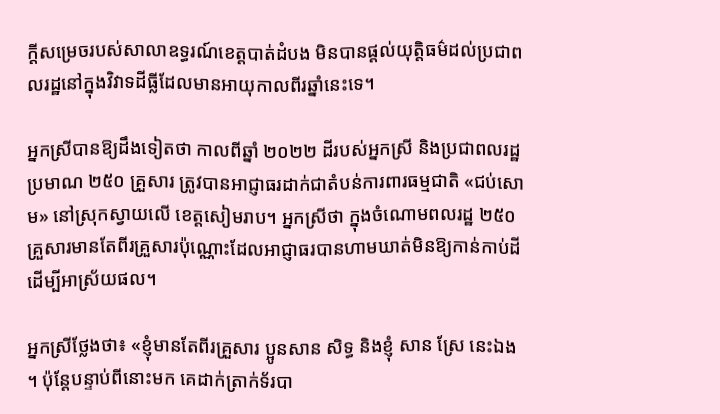ក្តីសម្រេចរបស់សាលាឧទ្ធរណ៍ខេត្តបាត់ដំបង មិនបានផ្តល់យុត្តិធម៌ដល់ប្រជាពលរដ្ឋនៅក្នុងវិវាទដីធ្លីដែលមានអាយុកាលពីរឆ្នាំនេះទេ។

អ្នកស្រីបានឱ្យដឹងទៀតថា កាលពីឆ្នាំ ២០២២ ដីរបស់អ្នកស្រី និងប្រជាពលរដ្ឋប្រមាណ ២៥០ គ្រួសារ ត្រូវបានអាជ្ញាធរដាក់ជាតំបន់ការពារធម្មជាតិ «ជប់សោម» នៅស្រុកស្វាយលើ ខេត្តសៀមរាប។ អ្នកស្រីថា ក្នុងចំណោមពលរដ្ឋ ២៥០ គ្រួសារមានតែពីរគ្រួសារប៉ុណ្ណោះដែលអាជ្ញាធរបានហាមឃាត់មិនឱ្យកាន់កាប់ដីដើម្បីអាស្រ័យផល។

អ្នកស្រីថ្លែងថា៖ «ខ្ញុំមានតែពីរគ្រួសារ ប្អូនសាន សិទ្ធ និងខ្ញុំ សាន ស្រែ នេះឯង។ ប៉ុន្តែបន្ទាប់ពីនោះមក គេដាក់ត្រាក់ទ័របា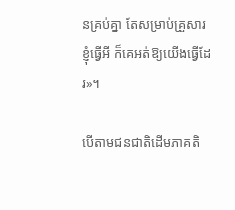នគ្រប់គ្នា តែសម្រាប់គ្រួសារខ្ញុំធ្វើអី ក៏គេអត់ឱ្យយើងធ្វើដែរ»។

បើតាមជនជាតិដើមភាគតិ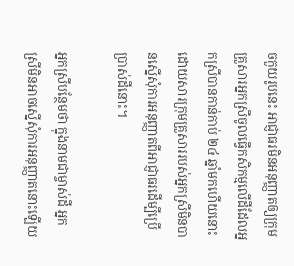ចកួយរូបនេះ អាជ្ញាធរមិនអនុញ្ញាតឲ្យក្រុមគ្រួសារអ្នកស្រីចូលធ្វើកសិកម្មលើដីដែលអ្នកស្រីបានកាន់កាប់ ២៤ ឆ្នាំមកហើយនោះ ដោយសារក្រុមគ្រួសាររបស់អ្នកស្រីមិនបានស្នើសុំការអនុញ្ញាតពីអាជ្ញាធរដើម្បីប្រើប្រាស់ដីនោះ។

អ្នកស្រីបន្ថែមថា ក្នុងនាមជាម្ចាស់ដី អ្នកស្រីមិនអាចស្នើសុំការអនុញ្ញាតនោះឡើយ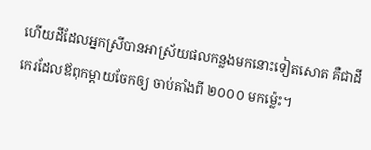ហើយដីដែលអ្នកស្រីបានអាស្រ័យផលកន្លងមកនោះទៀតសោត គឺជាដីកេរដែលឪពុកម្តាយចែកឲ្យ ចាប់តាំងពី ២០០០ មកម្ល៉េះ។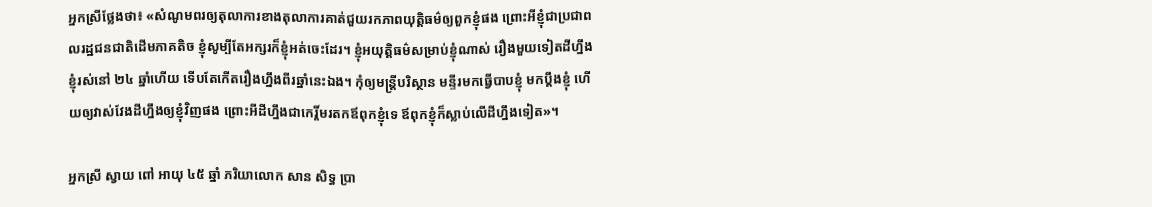អ្នកស្រីថ្លែងថា៖ «សំណូមពរឲ្យតុលាការខាងតុលាការគាត់ជួយរកភាពយុត្តិធម៌ឲ្យពួកខ្ញុំផង ព្រោះអីខ្ញុំជាប្រជាពលរដ្ឋជនជាតិដើមភាគតិច ខ្ញុំសូម្បីតែអក្សរក៏ខ្ញុំអត់ចេះដែរ។ ខ្ញុំអយុត្តិធម៌សម្រាប់ខ្ញុំណាស់ រឿងមួយទៀតដីហ្នឹងខ្ញុំរស់នៅ ២៤ ឆ្នាំហើយ ទើបតែកើតរឿងហ្នឹងពីរឆ្នាំនេះឯង។ កុំឲ្យមន្ត្រីបរិស្ថាន មន្ទីរមកធ្វើបាបខ្ញុំ មកប្តឹងខ្ញុំ ហើយឲ្យវាស់វែងដីហ្នឹងឲ្យខ្ញុំវិញផង ព្រោះអីដីហ្នឹងជាកេរ្តិ៍មរតកឪពុកខ្ញុំទេ ឪពុកខ្ញុំក៏ស្លាប់លើដីហ្នឹងទៀត»។

អ្នកស្រី ស្វាយ ពៅ អាយុ ៤៥ ឆ្នាំ ភរិយាលោក សាន សិទ្ធ ប្រា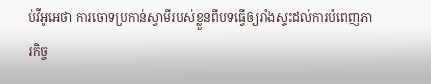ប់វីអូអេថា ការចោទប្រកាន់ស្វាមីរបស់ខ្លួនពីបទធ្វើឲ្យរាំងស្ទះដល់ការបំពេញភារកិច្ច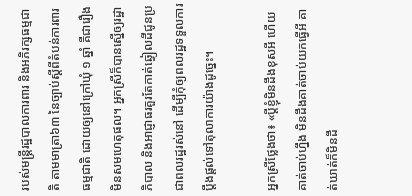របស់មន្ដ្រីរដ្ឋបាលការពារ និងអភិរក្សធម្មជាតិ តាមមាត្រា៦៣ នៃច្បាប់ស្ដីពីតំបន់ការពារធម្មជាតិ ដោយឲ្យនៅក្រៅឃុំ ១ ឆ្នាំ គឺជារឿងមិនសមហេតុផល។ អ្នកស្រីក៏បានស្នើឲ្យរដ្ឋាភិបាល និងអាជ្ញាធរគួរតែកាត់ឆ្វៀលដីជូនប្រជាពលរដ្ឋរស់នៅ ដើម្បីកុំឲ្យពលរដ្ឋទទួលការប្តឹងផ្តល់ទៅតុលាការយ៉ាងដូច្នេះ។

អ្នកស្រីថ្លែងថា៖ «ប្តីខ្ញុំមិនដឹងខុសអី ហើយគាត់ចាប់ហ្នឹង មិនដឹងគាត់ចាប់យកធ្វើអី គាត់ឃាត់ក៏មិនដឹ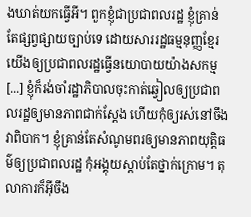ងឃាត់យកធ្វើអី។ ពួកខ្ញុំជាប្រជាពលរដ្ឋ ខ្ញុំគ្រាន់តែផ្សព្វផ្សាយច្បាប់ទេ ដោយសាររដ្ឋធម្មនុញ្ញខ្មែរយើងឲ្យប្រជាពលរដ្ឋធ្វើនយោបាយយ៉ាងសកម្ម [...] ខ្ញុំក៏រង់ចាំរដ្ឋាភិបាលចុះកាត់ឆ្វៀលឲ្យប្រជាពលរដ្ឋឲ្យមានភាពជាក់ស្តែង ហើយកុំឲ្យរស់នៅចឹង វាពិបាក។ ខ្ញុំគ្រាន់តែសំណូមពរឲ្យមានភាពយុត្តិធម៌ឲ្យប្រជាពលរដ្ឋ កុំអង្គុយស្តាប់តែថ្នាក់ក្រោម។ តុលាការក៏អ៊ីចឹង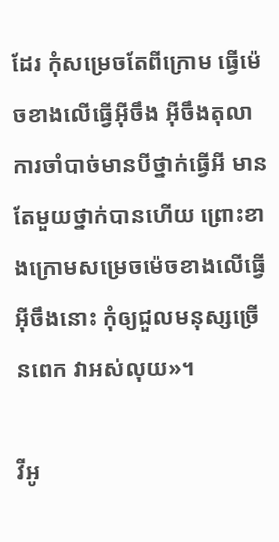ដែរ កុំសម្រេចតែពីក្រោម ធ្វើម៉េចខាងលើធ្វើអ៊ីចឹង អ៊ីចឹងតុលាការចាំបាច់មានបីថ្នាក់ធ្វើអី មានតែមួយថ្នាក់បានហើយ ព្រោះខាងក្រោមសម្រេចម៉េចខាងលើធ្វើអ៊ីចឹងនោះ កុំឲ្យជួលមនុស្សច្រើនពេក វាអស់លុយ»។

វីអូ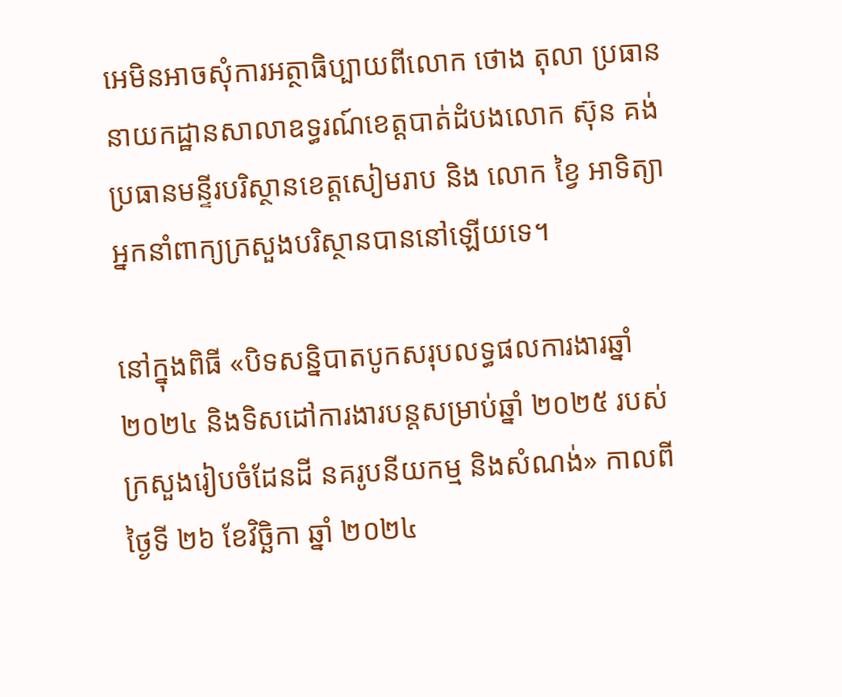អេមិនអាចសុំការអត្ថាធិប្បាយពីលោក ថោង តុលា ប្រធាននាយកដ្ឋានសាលាឧទ្ធរណ៍ខេត្តបាត់ដំបងលោក ស៊ុន គង់ ប្រធានមន្ទីរបរិស្ថានខេត្តសៀមរាប និង លោក ខ្វៃ អាទិត្យា អ្នកនាំពាក្យក្រសួងបរិស្ថានបាននៅឡើយទេ។

នៅក្នុងពិធី «បិទសន្និបាតបូកសរុបលទ្ធផលការងារឆ្នាំ ២០២៤ និងទិសដៅការងារបន្តសម្រាប់ឆ្នាំ ២០២៥ របស់ក្រសួងរៀបចំដែនដី នគរូបនីយកម្ម និងសំណង់» កាលពីថ្ងៃទី ២៦ ខែវិច្ឆិកា ឆ្នាំ ២០២៤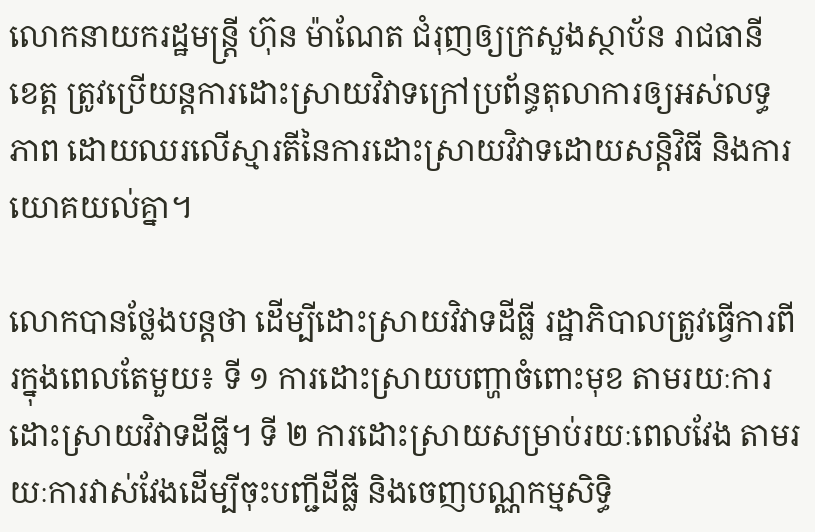លោកនាយករដ្ឋមន្ត្រី ហ៊ុន ម៉ាណែត ជំរុញឲ្យក្រសួងស្ថាប័ន រាជធានី ខេត្ដ ត្រូវប្រើយន្ដការដោះស្រាយវិវាទក្រៅប្រព័ន្ធតុលាការឲ្យអស់លទ្ធភាព ដោយឈរលើស្មារតីនៃការដោះស្រាយវិវាទដោយសន្តិវិធី និងការយោគយល់គ្នា។

លោកបានថ្លែងបន្តថា ដើម្បីដោះស្រាយវិវាទដីធ្លី រដ្ឋាភិបាលត្រូវធ្វើការពីរក្នុងពេលតែមួយ៖ ទី ១ ការដោះស្រាយបញ្ហាចំពោះមុខ តាមរយៈការដោះស្រាយវិវាទដីធ្លី។ ទី ២ ការដោះស្រាយសម្រាប់រយៈពេលវែង តាមរយៈការវាស់វែងដើម្បីចុះបញ្ជីដីធ្លី និងចេញបណ្ណកម្មសិទ្ធិ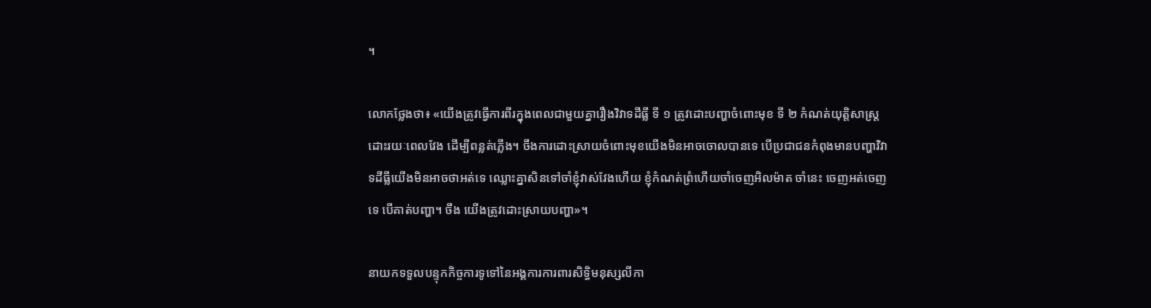។

លោកថ្លែងថា៖ «យើងត្រូវធ្វើការពីរក្នុងពេលជាមួយគ្នារឿងវិវាទដីធ្លី ទី ១ ត្រូវដោះបញ្ហាចំពោះមុខ ទី ២ កំណត់យុត្ដិសាស្ដ្រដោះរយៈពេលវែង ដើម្បីពន្លត់ភ្លើង។ ចឹងការដោះស្រាយចំពោះមុខយើងមិនអាចចោលបានទេ បើប្រជាជនកំពុងមានបញ្ហាវិវាទដីធ្លីយើងមិនអាចថាអត់ទេ ឈ្លោះគ្នាសិនទៅចាំខ្ញុំវាស់វែងហើយ ខ្ញុំកំណត់ព្រំហើយចាំចេញអិលម៉ាត ចាំនេះ ចេញអត់ចេញទេ បើគាត់បញ្ហា។ ចឹង យើងត្រូវដោះស្រាយបញ្ហា»។

នាយកទទួលបន្ទុកកិច្ចការទូទៅនៃអង្គការការពារសិទ្ធិមនុស្សលីកា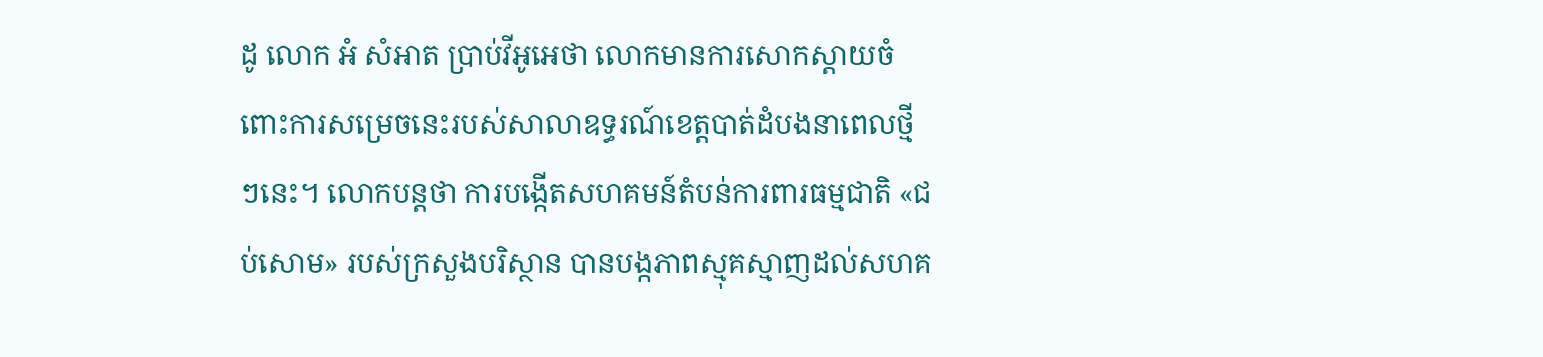ដូ លោក អំ សំអាត ប្រាប់វីអូអេថា លោកមានការសោកស្ដាយចំពោះការសម្រេចនេះរបស់សាលាឧទ្ធរណ៍ខេត្តបាត់ដំបងនាពេលថ្មីៗនេះ។ លោកបន្តថា ការបង្កើតសហគមន៍តំបន់ការពារធម្មជាតិ «ជប់សោម» របស់ក្រសួងបរិស្ថាន បានបង្កភាពស្មុគស្មាញដល់សហគ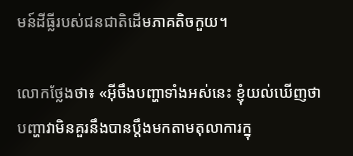មន៍ដីធ្លីរបស់ជនជាតិដើមភាគតិចកួយ។

លោកថ្លែងថា៖ «អ៊ីចឹងបញ្ហាទាំងអស់នេះ ខ្ញុំយល់ឃើញថា បញ្ហាវាមិនគួរនឹងបានប្ដឹងមកតាមតុលាការក្នុ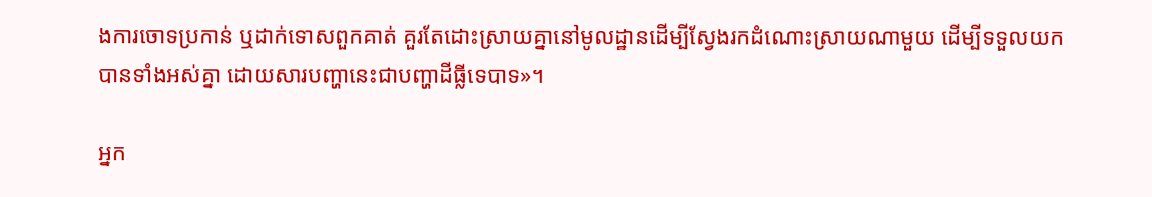ងការចោទប្រកាន់ ឬដាក់ទោសពួកគាត់ គួរតែដោះស្រាយគ្នានៅមូលដ្ឋានដើម្បីស្វែងរកដំណោះស្រាយណាមួយ ដើម្បីទទួលយកបានទាំងអស់គ្នា ដោយសារបញ្ហានេះជាបញ្ហាដីធ្លីទេបាទ»។

អ្នក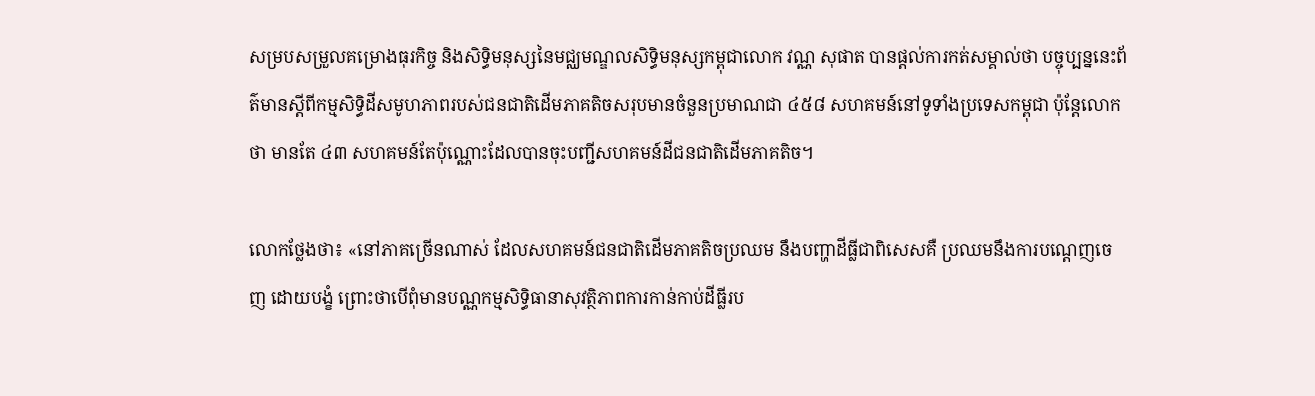សម្របសម្រួលគម្រោងធុរកិច្ច និងសិទ្ធិមនុស្សនៃមជ្ឈមណ្ឌលសិទ្ធិមនុស្សកម្ពុជាលោក វណ្ណ សុផាត បានផ្តល់ការកត់សម្គាល់ថា បច្ចុប្បន្ននេះព័ត៌មានស្តីពីកម្មសិទ្ធិដីសមូហភាពរបស់ជនជាតិដើមភាគតិចសរុបមានចំនួនប្រមាណជា ៤៥៨ សហគមន៍នៅទូទាំងប្រទេសកម្ពុជា ប៉ុន្តែលោកថា មានតែ ៤៣ សហគមន៍តែប៉ុណ្ណោះដែលបានចុះបញ្ជីសហគមន៍ដីជនជាតិដើមភាគតិច។

លោកថ្លែងថា៖ «នៅភាគច្រើនណាស់ ដែលសហគមន៍ជនជាតិដើមភាគតិចប្រឈម នឹងបញ្ហាដីធ្លីជាពិសេសគឺ ប្រឈមនឹងការបណ្តេញចេញ ដោយបង្ខំ ព្រោះថាបើពុំមានបណ្ណកម្មសិទ្ធិធានាសុវត្ថិភាពការកាន់កាប់ដីធ្លីរប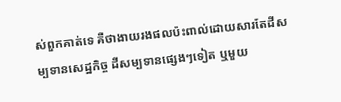ស់ពួកគាត់ទេ គឺថាងាយរងផលប៉ះពាល់ដោយសារតែដីសម្បទានសេដ្ឋកិច្ច ដីសម្បទានផ្សេងៗទៀត ឬមួយ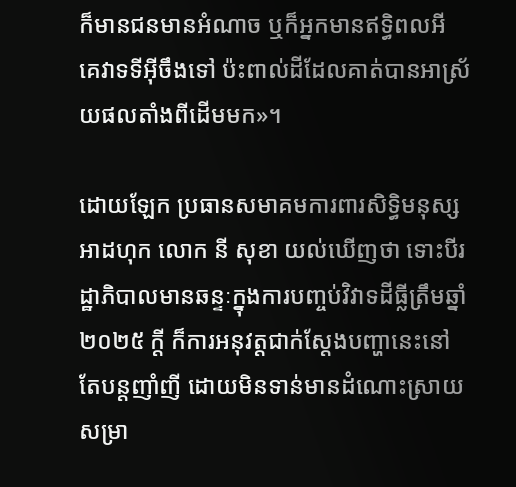ក៏មានជនមានអំណាច ឬក៏អ្នកមានឥទ្ធិពលអី គេវាទទីអ៊ីចឹងទៅ ប៉ះពាល់ដីដែលគាត់បានអាស្រ័យផលតាំងពីដើមមក»។

ដោយឡែក ប្រធានសមាគមការពារសិទ្ធិមនុស្ស អាដហុក លោក នី សុខា យល់ឃើញថា ទោះបីរដ្ឋាភិបាលមានឆន្ទៈក្នុងការបញ្ចប់វិវាទដីធ្លីត្រឹមឆ្នាំ ២០២៥ ក្តី ក៏ការអនុវត្ដជាក់ស្ដែងបញ្ហានេះនៅតែបន្តញាំញី ដោយមិនទាន់មានដំណោះស្រាយសម្រា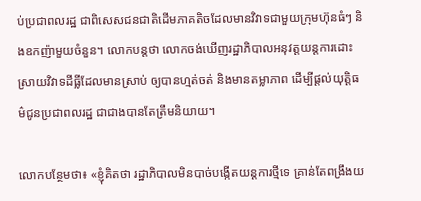ប់ប្រជាពលរដ្ឋ ជាពិសេសជនជាតិដើមភាគតិចដែលមានវិវាទជាមួយក្រុមហ៊ុនធំៗ និងឧកញ៉ាមួយចំនួន។ លោកបន្តថា លោកចង់ឃើញរដ្ឋាភិបាលអនុវត្ដយន្តការដោះស្រាយវិវាទដីធ្លីដែលមានស្រាប់ ឲ្យបានហ្មត់ចត់ និងមានតម្លាភាព ដើម្បីផ្ដល់យុត្ដិធម៌ជូនប្រជាពលរដ្ឋ ជាជាងបានតែត្រឹមនិយាយ។

លោកបន្ថែមថា៖ «ខ្ញុំគិតថា រដ្ឋាភិបាលមិនបាច់បង្កើតយន្ដការថ្មីទេ គ្រាន់តែពង្រឹងយ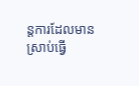ន្តការដែលមានស្រាប់ធ្វើ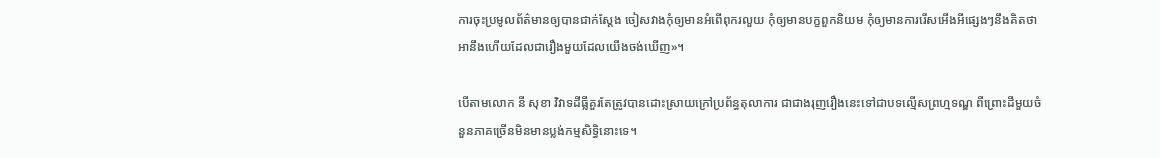ការចុះប្រមូលព័ត៌មានឲ្យបានជាក់ស្ដែង ចៀសវាងកុំឲ្យមានអំពើពុករលួយ កុំឲ្យមានបក្ខពួកនិយម កុំឲ្យមានការរើសអើងអីផ្សេងៗនឹងគិតថាអានឹងហើយដែលជារឿងមួយដែលយើងចង់ឃើញ»។

បើតាមលោក នី សុខា វិវាទដីធ្លីគួរតែត្រូវបានដោះស្រាយក្រៅប្រព័ន្ធតុលាការ ជាជាងរុញរឿងនេះទៅជាបទល្មើសព្រហ្មទណ្ឌ ពីព្រោះដីមួយចំនួនភាគច្រើនមិនមានប្លង់កម្មសិទ្ធិនោះទេ។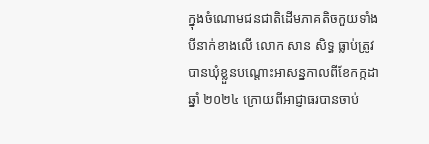ក្នុងចំណោមជនជាតិដើមភាគតិចកួយទាំងបីនាក់ខាងលើ លោក សាន សិទ្ធ ធ្លាប់ត្រូវបានឃុំខ្លួនបណ្តោះអាសន្នកាលពីខែកក្កដា ឆ្នាំ ២០២៤ ក្រោយពីអាជ្ញាធរបានចាប់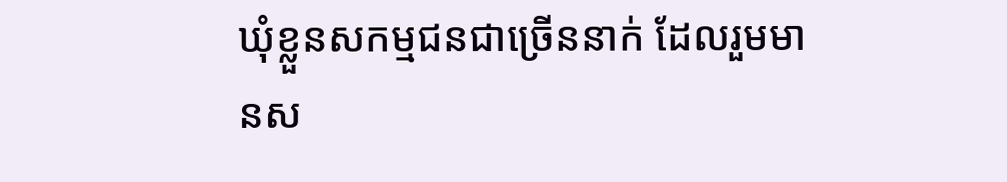ឃុំខ្លួនសកម្មជនជាច្រើននាក់ ដែលរួមមានស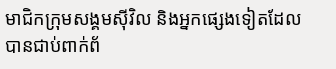មាជិកក្រុមសង្គមស៊ីវិល និងអ្នកផ្សេងទៀតដែលបានជាប់ពាក់ព័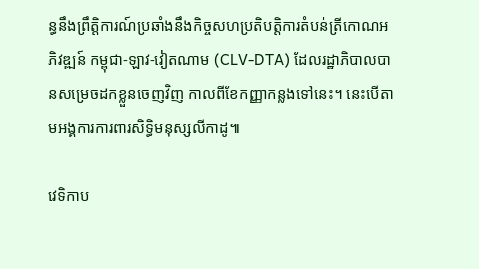ន្ធនឹងព្រឹត្តិការណ៍ប្រឆាំងនឹងកិច្ចសហប្រតិបត្តិការតំបន់ត្រីកោណអភិវឌ្ឍន៍ កម្ពុជា-ឡាវ-វៀតណាម (CLV-DTA) ដែលរដ្ឋាភិបាលបានសម្រេចដកខ្លួនចេញវិញ កាលពីខែកញ្ញាកន្លងទៅនេះ។ នេះបើតាមអង្គការការពារសិទ្ធិមនុស្សលីកាដូ៕

វេទិកាប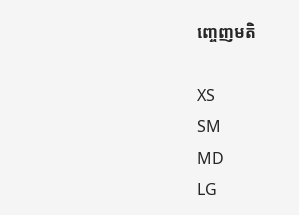ញ្ចេញមតិ

XS
SM
MD
LG